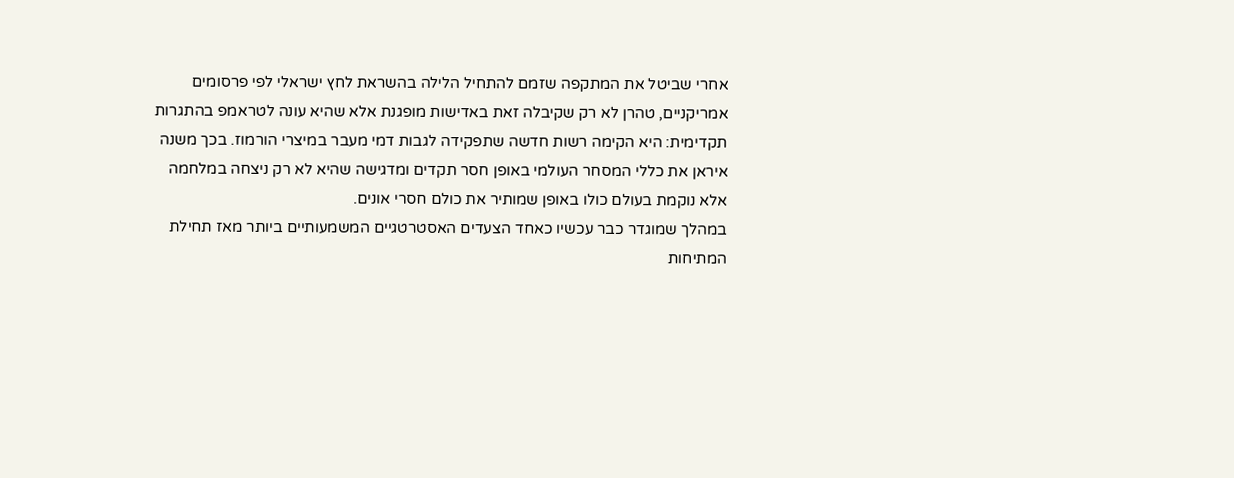אחרי שביטל את המתקפה שזמם להתחיל הלילה בהשראת לחץ ישראלי לפי פרסומים אמריקניים, טהרן לא רק שקיבלה זאת באדישות מופגנת אלא שהיא עונה לטראמפ בהתגרות תקדימית: היא הקימה רשות חדשה שתפקידה לגבות דמי מעבר במיצרי הורמוז. בכך משנה איראן את כללי המסחר העולמי באופן חסר תקדים ומדגישה שהיא לא רק ניצחה במלחמה אלא נוקמת בעולם כולו באופן שמותיר את כולם חסרי אונים.
במהלך שמוגדר כבר עכשיו כאחד הצעדים האסטרטגיים המשמעותיים ביותר מאז תחילת המתיחות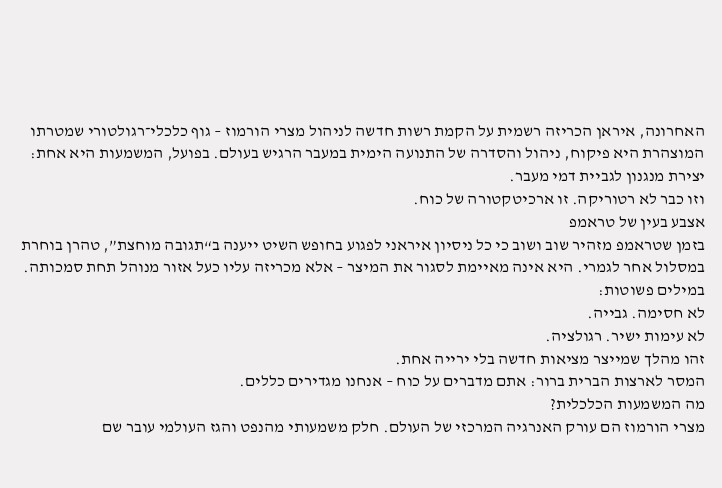האחרונה, איראן הכריזה רשמית על הקמת רשות חדשה לניהול מצרי הורמוז – גוף כלכלי־רגולטורי שמטרתו המוצהרת היא פיקוח, ניהול והסדרה של התנועה הימית במעבר הרגיש בעולם. בפועל, המשמעות היא אחת: יצירת מנגנון לגביית דמי מעבר.
וזו כבר לא רטוריקה. זו ארכיטקטורה של כוח.
אצבע בעין של טראמפ
בזמן שטראמפ מזהיר שוב ושוב כי כל ניסיון איראני לפגוע בחופש השיט ייענה ב“תגובה מוחצת”, טהרן בוחרת במסלול אחר לגמרי. היא אינה מאיימת לסגור את המיצר – אלא מכריזה עליו כעל אזור מנוהל תחת סמכותה.
במילים פשוטות:
לא חסימה. גבייה.
לא עימות ישיר. רגולציה.
זהו מהלך שמייצר מציאות חדשה בלי ירייה אחת.
המסר לארצות הברית ברור: אתם מדברים על כוח – אנחנו מגדירים כללים.
מה המשמעות הכלכלית?
מצרי הורמוז הם עורק האנרגיה המרכזי של העולם. חלק משמעותי מהנפט והגז העולמי עובר שם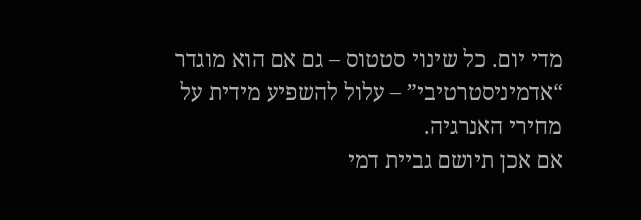מדי יום. כל שינוי סטטוס – גם אם הוא מוגדר “אדמיניסטרטיבי” – עלול להשפיע מידית על מחירי האנרגיה.
אם אכן תיושם גביית דמי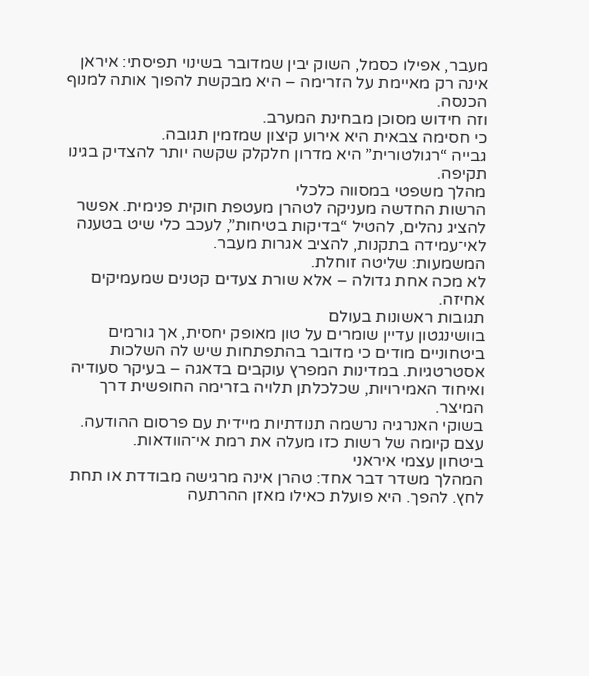מעבר, אפילו כסמל, השוק יבין שמדובר בשינוי תפיסתי: איראן אינה רק מאיימת על הזרימה – היא מבקשת להפוך אותה למנוף הכנסה.
וזה חידוש מסוכן מבחינת המערב.
כי חסימה צבאית היא אירוע קיצון שמזמין תגובה.
גבייה “רגולטורית” היא מדרון חלקלק שקשה יותר להצדיק בגינו תקיפה.
מהלך משפטי במסווה כלכלי
הרשות החדשה מעניקה לטהרן מעטפת חוקית פנימית. אפשר להציג נהלים, להטיל “בדיקות בטיחות”, לעכב כלי שיט בטענה לאי־עמידה בתקנות, להציב אגרות מעבר.
המשמעות: שליטה זוחלת.
לא מכה אחת גדולה – אלא שורת צעדים קטנים שמעמיקים אחיזה.
תגובות ראשונות בעולם
בוושינגטון עדיין שומרים על טון מאופק יחסית, אך גורמים ביטחוניים מודים כי מדובר בהתפתחות שיש לה השלכות אסטרטגיות. במדינות המפרץ עוקבים בדאגה – בעיקר סעודיה ואיחוד האמירויות, שכלכלתן תלויה בזרימה החופשית דרך המיצר.
בשוקי האנרגיה נרשמה תנודתיות מיידית עם פרסום ההודעה. עצם קיומה של רשות כזו מעלה את רמת אי־הוודאות.
ביטחון עצמי איראני
המהלך משדר דבר אחד: טהרן אינה מרגישה מבודדת או תחת לחץ. להפך. היא פועלת כאילו מאזן ההרתעה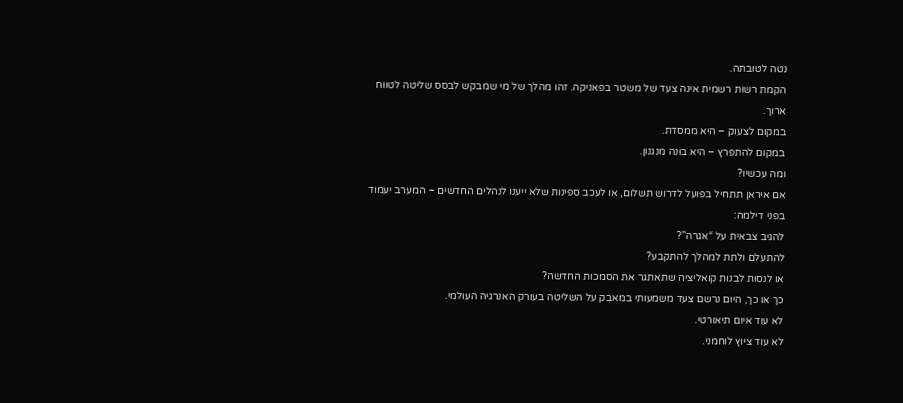נטה לטובתה.
הקמת רשות רשמית אינה צעד של משטר בפאניקה. זהו מהלך של מי שמבקש לבסס שליטה לטווח ארוך.
במקום לצעוק – היא ממסדת.
במקום להתפרץ – היא בונה מנגנון.
ומה עכשיו?
אם איראן תתחיל בפועל לדרוש תשלום, או לעכב ספינות שלא ייענו לנהלים החדשים – המערב יעמוד בפני דילמה:
להגיב צבאית על “אגרה”?
להתעלם ולתת למהלך להתקבע?
או לנסות לבנות קואליציה שתאתגר את הסמכות החדשה?
כך או כך, היום נרשם צעד משמעותי במאבק על השליטה בעורק האנרגיה העולמי.
לא עוד איום תיאורטי.
לא עוד ציוץ לוחמני.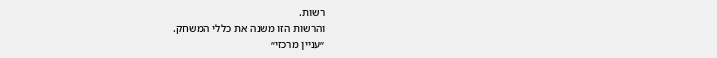רשות.
והרשות הזו משנה את כללי המשחק.
״עניין מרכזי״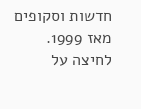חדשות וסקופים מאז 1999.
לחיצה על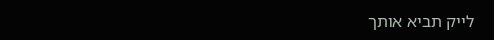לייק תביא אותך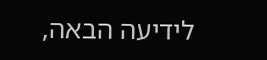לידיעה הבאה,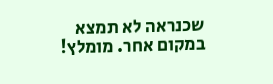שכנראה לא תמצא במקום אחר. מומלץ!